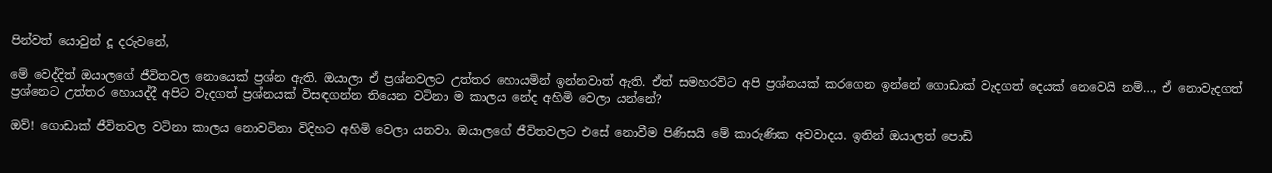පින්වත් යොවුන් දූ දරුවනේ,

මේ වෙද්දිත් ඔයාලගේ ජීවිතවල නොයෙක් ප්‍රශ්න ඇති. ඔයාලා ඒ ප්‍රශ්නවලට උත්තර හොයමින් ඉන්නවාත් ඇති. ඒත් සමහරවිට අපි ප්‍රශ්නයක් කරගෙන ඉන්නේ ගොඩාක් වැදගත් දෙයක් නෙවෙයි නම්…, ඒ නොවැදගත් ප්‍රශ්නෙට උත්තර හොයද්දී අපිට වැදගත් ප්‍රශ්නයක් විසඳගන්න තියෙන වටිනා ම කාලය නේද අහිමි වෙලා යන්නේ?

ඔව්! ගොඩාක් ජීවිතවල වටිනා කාලය නොවටිනා විදිහට අහිමි වෙලා යනවා. ඔයාලගේ ජීවිතවලට එසේ නොවීම පිණිසයි මේ කාරුණික අවවාදය. ඉතින් ඔයාලත් පොඩි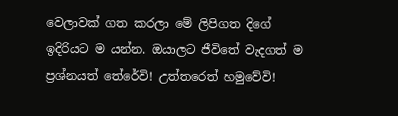වෙලාවක් ගත කරලා මේ ලිපිගත දිගේ ඉදිරියට ම යන්න. ඔයාලට ජීවිතේ වැදගත් ම ප්‍රශ්නයත් තේරේවි! උත්තරෙත් හමුවේවි!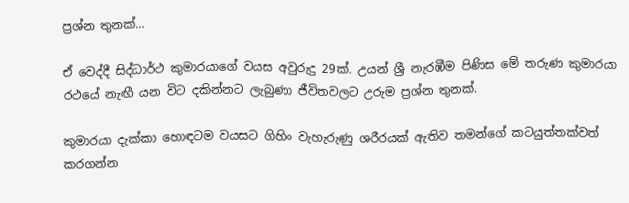ප්‍රශ්න තුනක්…

ඒ වෙද්දී සිද්ධාර්ථ කුමාරයාගේ වයස අවුරුදු 29ක්. උයන් ශ්‍රී නැරඹීම පිණිස මේ තරුණ කුමාරයා රථයේ නැඟී යන විට දකින්නට ලැබුණා ජීවිතවලට උරුම ප්‍රශ්න තුනක්.

කුමාරයා දැක්කා හොඳටම වයසට ගිහිං වැහැරුණු ශරීරයක් ඇතිව තමන්ගේ කටයුත්තක්වත් කරගන්න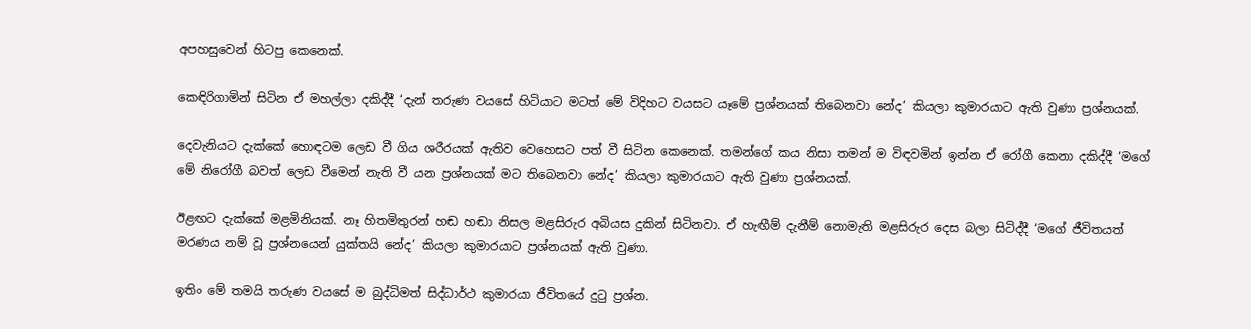අපහසුවෙන් හිටපු කෙනෙක්.

කෙඳිරිගාමින් සිටින ඒ මහල්ලා දකිද්දී ‘දැන් තරුණ වයසේ හිටියාට මටත් මේ විදිහට වයසට යෑමේ ප්‍රශ්නයක් තිබෙනවා නේද’ කියලා කුමාරයාට ඇති වුණා ප්‍රශ්නයක්.

දෙවැනියට දැක්කේ හොඳටම ලෙඩ වී ගිය ශරීරයක් ඇතිව වෙහෙසට පත් වී සිටින කෙනෙක්. තමන්ගේ කය නිසා තමන් ම විඳවමින් ඉන්න ඒ රෝගී කෙනා දකිද්දී ‘මගේ මේ නිරෝගී බවත් ලෙඩ වීමෙන් නැති වී යන ප්‍රශ්නයක් මට තිබෙනවා නේද’ කියලා කුමාරයාට ඇති වුණා ප්‍රශ්නයක්.

ඊළඟට දැක්කේ මළමිනියක්. නෑ හිතමිතුරන් හඬ හඬා නිසල මළසිරුර අබියස දුකින් සිටිනවා. ඒ හැඟීම් දැනීම් නොමැති මළසිරුර දෙස බලා සිටිද්දී ‘මගේ ජීවිතයත් මරණය නම් වූ ප්‍රශ්නයෙන් යුක්තයි නේද’ කියලා කුමාරයාට ප්‍රශ්නයක් ඇති වුණා.

ඉතිං මේ තමයි තරුණ වයසේ ම බුද්ධිමත් සිද්ධාර්ථ කුමාරයා ජීවිතයේ දුටු ප්‍රශ්න.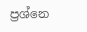ප්‍රශ්නෙ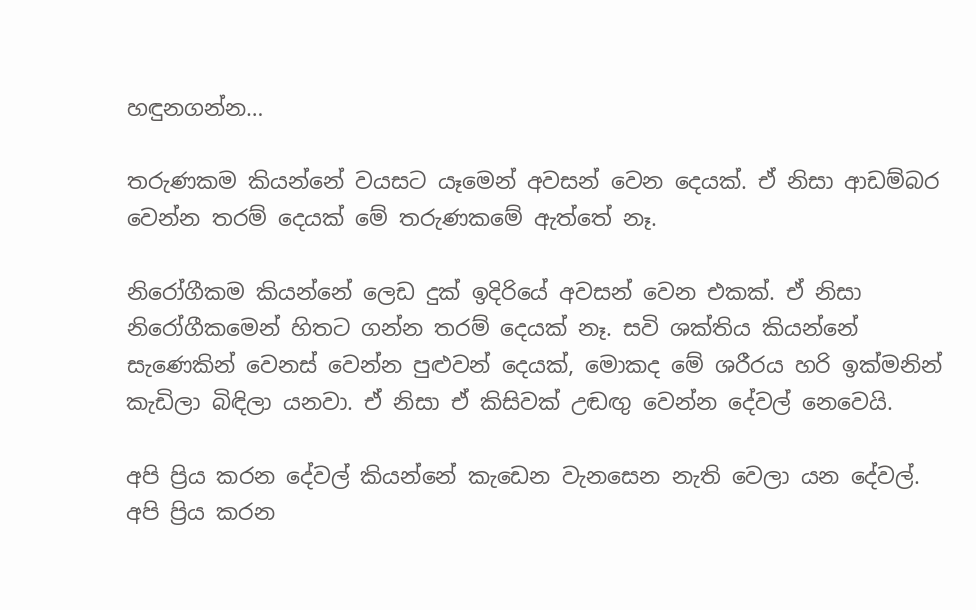හඳුනගන්න…

තරුණකම කියන්නේ වයසට යෑමෙන් අවසන් වෙන දෙයක්. ඒ නිසා ආඩම්බර වෙන්න තරම් දෙයක් මේ තරුණකමේ ඇත්තේ නෑ.

නිරෝගීකම කියන්නේ ලෙඩ දුක් ඉදිරියේ අවසන් වෙන එකක්. ඒ නිසා නිරෝගීකමෙන් හිතට ගන්න තරම් දෙයක් නෑ. සවි ශක්තිය කියන්නේ සැණෙකින් වෙනස් වෙන්න පුළුවන් දෙයක්, මොකද මේ ශරීරය හරි ඉක්මනින් කැඩිලා බිඳිලා යනවා. ඒ නිසා ඒ කිසිවක් උඬඟු වෙන්න දේවල් නෙවෙයි.

අපි ප්‍රිය කරන දේවල් කියන්නේ කැඩෙන වැනසෙන නැති වෙලා යන දේවල්. අපි ප්‍රිය කරන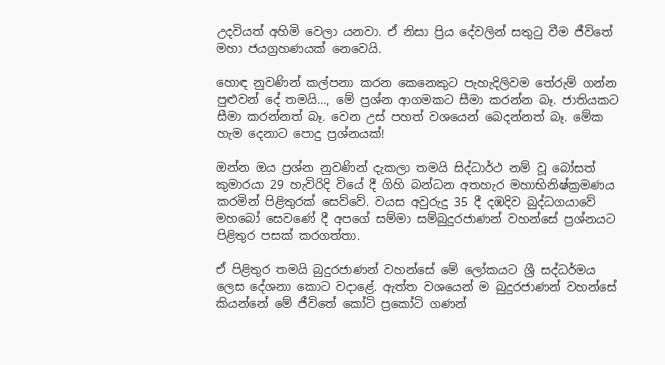උදවියත් අහිමි වෙලා යනවා. ඒ නිසා ප්‍රිය දේවලින් සතුටු වීම ජීවිතේ මහා ජයග්‍රහණයක් නෙවෙයි.

හොඳ නුවණින් කල්පනා කරන කෙනෙකුට පැහැදිලිවම තේරුම් ගන්න පුළුවන් දේ තමයි…, මේ ප්‍රශ්න ආගමකට සීමා කරන්න බෑ. ජාතියකට සීමා කරන්නත් බෑ. වෙන උස් පහත් වශයෙන් බෙදන්නත් බෑ. මේක හැම දෙනාට පොදු ප්‍රශ්නයක්!

ඔන්න ඔය ප්‍රශ්න නුවණින් දැකලා තමයි සිද්ධාර්ථ නම් වූ බෝසත් කුමාරයා 29 හැවිරිදි වියේ දී ගිහි බන්ධන අතහැර මහාභිනිෂ්ක්‍රමණය කරමින් පිළිතුරක් සෙව්වේ. වයස අවුරුදු 35 දී දඹදිව බුද්ධගයාවේ මහබෝ සෙවණේ දී අපගේ සම්මා සම්බුදුරජාණන් වහන්සේ ප්‍රශ්නයට පිළිතුර පසක් කරගත්තා.

ඒ පිළිතුර තමයි බුදුරජාණන් වහන්සේ මේ ලෝකයට ශ්‍රී සද්ධර්මය ලෙස දේශනා කොට වදාළේ. ඇත්ත වශයෙන් ම බුදුරජාණන් වහන්සේ කියන්නේ මේ ජීවිතේ කෝටි ප්‍රකෝටි ගණන්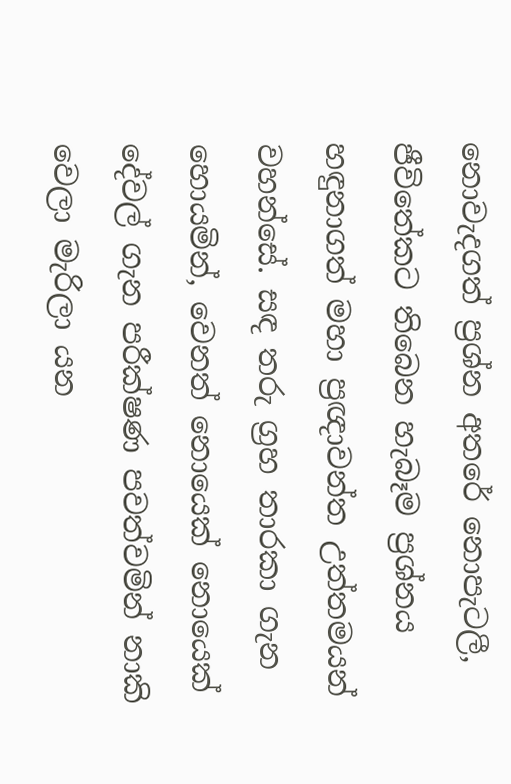නොවැදගත් ප්‍රශ්න අතරේ නොපැටලී, ජීවිතේකට තිබෙන හැබෑම ප්‍රශ්නය හඳුනාගත් මහා ප්‍රඥාවන්ත උත්තමයන් වහන්සේ. සඳ තරු ග්‍රහ තාරකා ගැන හොයමින්, වෙනත් නොයෙක් නොයෙක් දේවල් ගැන පරීක්ෂණ පවත්වමින් නාකි වෙලා මැරිලා යන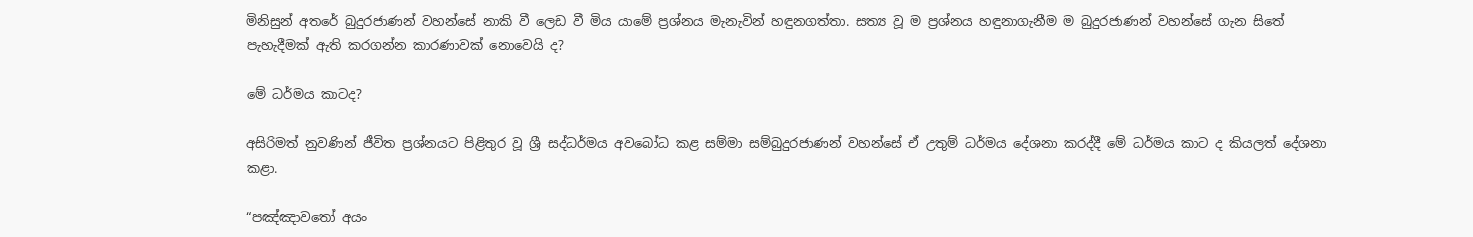මිනිසුන් අතරේ බුදුරජාණන් වහන්සේ නාකි වී ලෙඩ වී මිය යාමේ ප්‍රශ්නය මැනැවින් හඳුනගත්තා. සත්‍ය වූ ම ප්‍රශ්නය හඳුනාගැනීම ම බුදුරජාණන් වහන්සේ ගැන සිතේ පැහැදීමක් ඇති කරගන්න කාරණාවක් නොවෙයි ද?

මේ ධර්මය කාටද?

අසිරිමත් නුවණින් ජීවිත ප්‍රශ්නයට පිළිතුර වූ ශ්‍රී සද්ධර්මය අවබෝධ කළ සම්මා සම්බුදුරජාණන් වහන්සේ ඒ උතුම් ධර්මය දේශනා කරද්දී මේ ධර්මය කාට ද කියලත් දේශනා කළා.

“පඤ්ඤාවතෝ අයං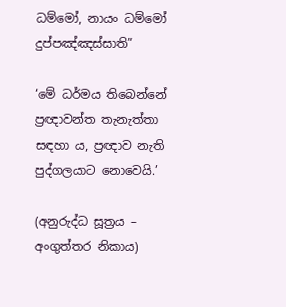ධම්මෝ, නායං ධම්මෝ දුප්පඤ්ඤස්සාති”

‘මේ ධර්මය තිබෙන්නේ ප්‍රඥාවන්ත තැනැත්තා සඳහා ය, ප්‍රඥාව නැති පුද්ගලයාට නොවෙයි.’

(අනුරුද්ධ සූත්‍රය – අංගුත්තර නිකාය)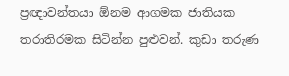ප්‍රඥාවන්තයා ඕනම ආගමක ජාතියක තරාතිරමක සිටින්න පුළුවන්. කුඩා තරුණ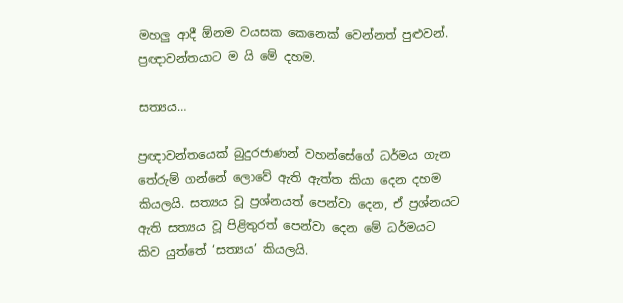මහලු ආදී ඕනම වයසක කෙනෙක් වෙන්නත් පුළුවන්. ප්‍රඥාවන්තයාට ම යි මේ දහම.

සත්‍යය…

ප්‍රඥාවන්තයෙක් බුදුරජාණන් වහන්සේගේ ධර්මය ගැන තේරුම් ගන්නේ ලොවේ ඇති ඇත්ත කියා දෙන දහම කියලයි. සත්‍යය වූ ප්‍රශ්නයත් පෙන්වා දෙන, ඒ ප්‍රශ්නයට ඇති සත්‍යය වූ පිළිතුරත් පෙන්වා දෙන මේ ධර්මයට කිව යුත්තේ ‘සත්‍යය’ කියලයි.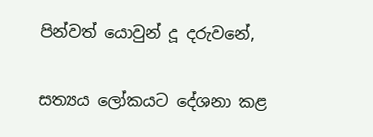පින්වත් යොවුන් දූ දරුවනේ,

සත්‍යය ලෝකයට දේශනා කළ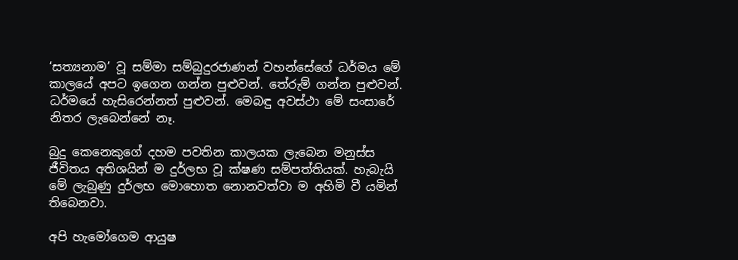‘සත්‍යනාම’ වූ සම්මා සම්බුදුරජාණන් වහන්සේගේ ධර්මය මේ කාලයේ අපට ඉගෙන ගන්න පුළුවන්. තේරුම් ගන්න පුළුවන්. ධර්මයේ හැසිරෙන්නත් පුළුවන්. මෙබඳු අවස්ථා මේ සංසාරේ නිතර ලැබෙන්නේ නෑ.

බුදු කෙනෙකුගේ දහම පවතින කාලයක ලැබෙන මනුස්ස ජීවිතය අතිශයින් ම දුර්ලභ වූ ක්ෂණ සම්පත්තියක්. හැබැයි මේ ලැබුණු දුර්ලභ මොහොත නොනවත්වා ම අහිමි වී යමින් තිබෙනවා.

අපි හැමෝගෙම ආයුෂ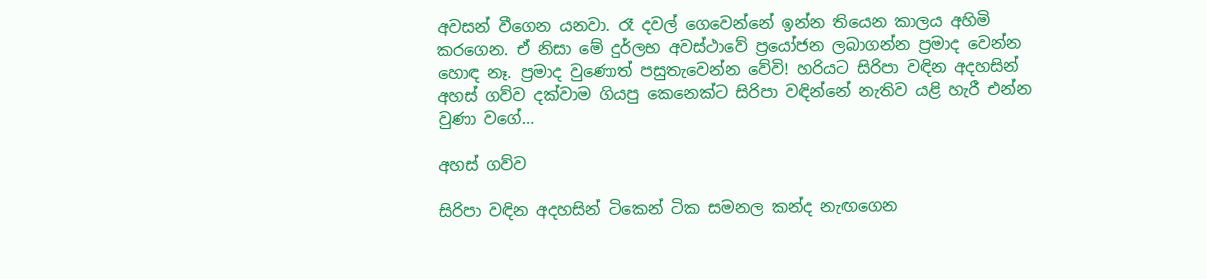අවසන් වීගෙන යනවා. රෑ දවල් ගෙවෙන්නේ ඉන්න තියෙන කාලය අහිමි කරගෙන. ඒ නිසා මේ දුර්ලභ අවස්ථාවේ ප්‍රයෝජන ලබාගන්න ප්‍රමාද වෙන්න හොඳ නෑ. ප්‍රමාද වුණොත් පසුතැවෙන්න වේවි! හරියට සිරිපා වඳින අදහසින් අහස් ගව්ව දක්වාම ගියපු කෙනෙක්ට සිරිපා වඳින්නේ නැතිව යළි හැරී එන්න වුණා වගේ…

අහස් ගව්ව

සිරිපා වඳින අදහසින් ටිකෙන් ටික සමනල කන්ද නැඟගෙන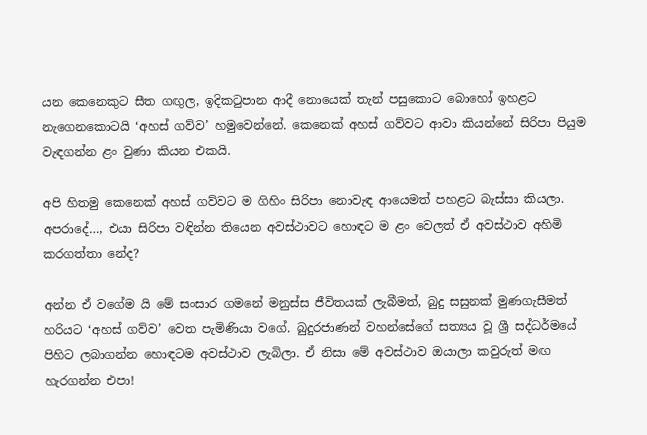යන කෙනෙකුට සීත ගඟුල, ඉදිකටුපාන ආදී නොයෙක් තැන් පසුකොට බොහෝ ඉහළට නැගෙනකොටයි ‘අහස් ගව්ව’ හමුවෙන්නේ. කෙනෙක් අහස් ගව්වට ආවා කියන්නේ සිරිපා පියුම වැඳගන්න ළං වුණා කියන එකයි.

අපි හිතමු කෙනෙක් අහස් ගව්වට ම ගිහිං සිරිපා නොවැඳ ආයෙමත් පහළට බැස්සා කියලා. අපරාදේ…, එයා සිරිපා වඳින්න තියෙන අවස්ථාවට හොඳට ම ළං වෙලත් ඒ අවස්ථාව අහිමි කරගත්තා නේද?

අන්න ඒ වගේම යි මේ සංසාර ගමනේ මනුස්ස ජීවිතයක් ලැබීමත්, බුදු සසුනක් මුණගැසීමත් හරියට ‘අහස් ගව්ව’ වෙත පැමිණියා වගේ. බුදුරජාණන් වහන්සේගේ සත්‍යය වූ ශ්‍රී සද්ධර්මයේ පිහිට ලබාගන්න හොඳටම අවස්ථාව ලැබිලා. ඒ නිසා මේ අවස්ථාව ඔයාලා කවුරුත් මඟ හැරගන්න එපා!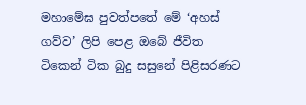මහාමේඝ පුවත්පතේ මේ ‘අහස් ගව්ව’ ලිපි පෙළ ඔබේ ජීවිත ටිකෙන් ටික බුදු සසුනේ පිළිසරණට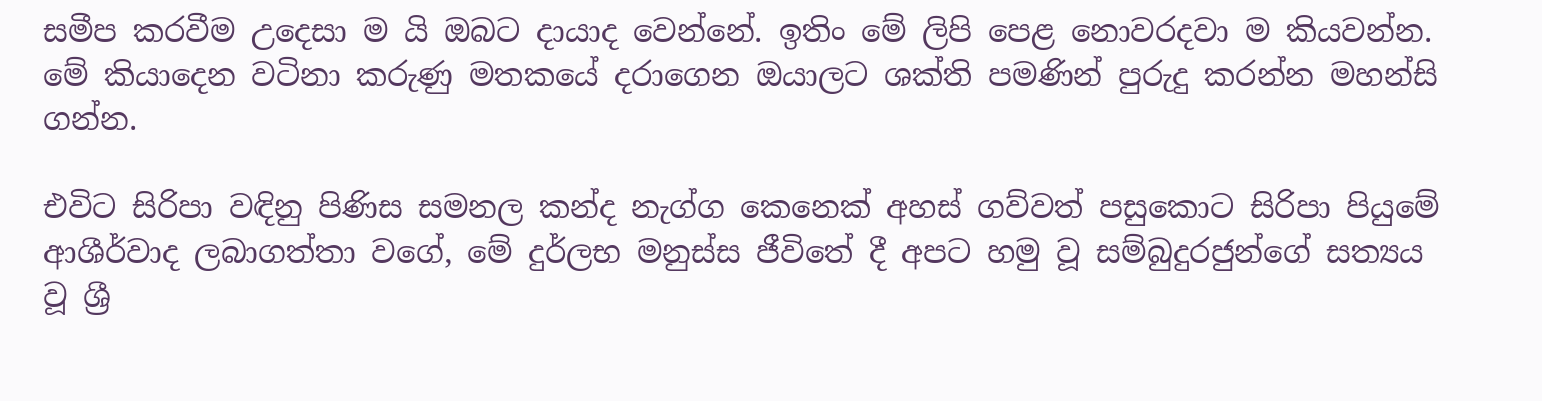සමීප කරවීම උදෙසා ම යි ඔබට දායාද වෙන්නේ. ඉතිං මේ ලිපි පෙළ නොවරදවා ම කියවන්න. මේ කියාදෙන වටිනා කරුණු මතකයේ දරාගෙන ඔයාලට ශක්ති පමණින් පුරුදු කරන්න මහන්සි ගන්න.

එවිට සිරිපා වඳිනු පිණිස සමනල කන්ද නැග්ග කෙනෙක් අහස් ගව්වත් පසුකොට සිරිපා පියුමේ ආශීර්වාද ලබාගත්තා වගේ, මේ දුර්ලභ මනුස්ස ජීවිතේ දී අපට හමු වූ සම්බුදුරජුන්ගේ සත්‍යය වූ ශ්‍රී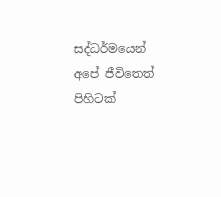සද්ධර්මයෙන් අපේ ජීවිතෙත් පිහිටක්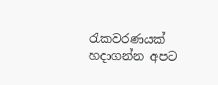රැකවරණයක් හදාගන්න අපට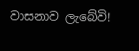වාසනාව ලැබේවි!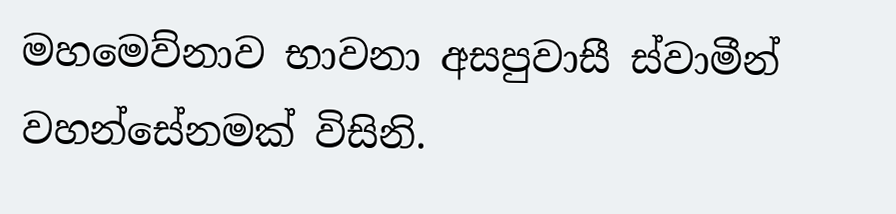මහමෙව්නාව භාවනා අසපුවාසී ස්වාමීන් වහන්සේනමක් විසිනි.